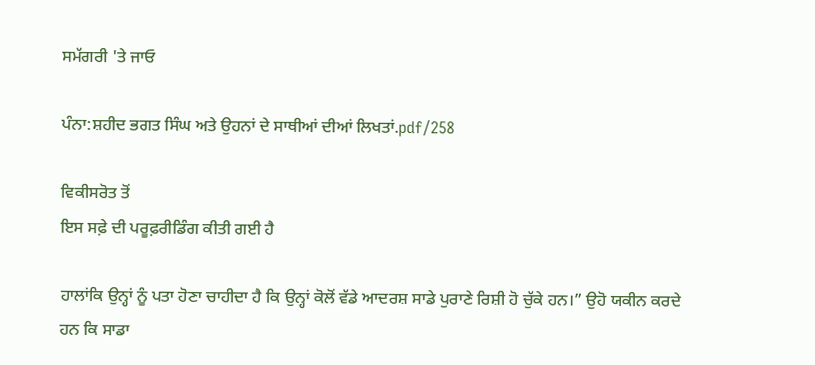ਸਮੱਗਰੀ 'ਤੇ ਜਾਓ

ਪੰਨਾ:ਸ਼ਹੀਦ ਭਗਤ ਸਿੰਘ ਅਤੇ ਉਹਨਾਂ ਦੇ ਸਾਥੀਆਂ ਦੀਆਂ ਲਿਖਤਾਂ.pdf/258

ਵਿਕੀਸਰੋਤ ਤੋਂ
ਇਸ ਸਫ਼ੇ ਦੀ ਪਰੂਫ਼ਰੀਡਿੰਗ ਕੀਤੀ ਗਈ ਹੈ

ਹਾਲਾਂਕਿ ਉਨ੍ਹਾਂ ਨੂੰ ਪਤਾ ਹੋਣਾ ਚਾਹੀਦਾ ਹੈ ਕਿ ਉਨ੍ਹਾਂ ਕੋਲੋਂ ਵੱਡੇ ਆਦਰਸ਼ ਸਾਡੇ ਪੁਰਾਣੇ ਰਿਸ਼ੀ ਹੋ ਚੁੱਕੇ ਹਨ।” ਉਹੋ ਯਕੀਨ ਕਰਦੇ ਹਨ ਕਿ ਸਾਡਾ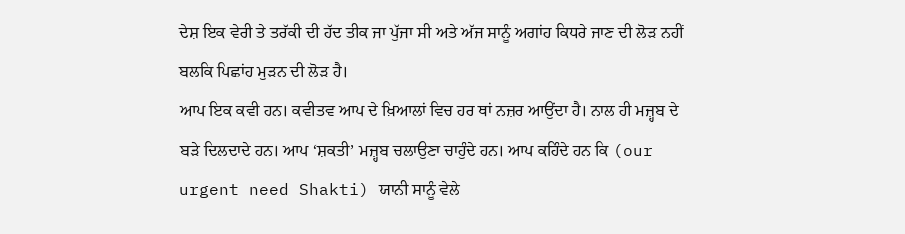ਦੇਸ਼ ਇਕ ਵੇਰੀ ਤੇ ਤਰੱਕੀ ਦੀ ਹੱਦ ਤੀਕ ਜਾ ਪੁੱਜਾ ਸੀ ਅਤੇ ਅੱਜ ਸਾਨੂੰ ਅਗਾਂਹ ਕਿਧਰੇ ਜਾਣ ਦੀ ਲੋੜ ਨਹੀਂ ਬਲਕਿ ਪਿਛਾਂਹ ਮੁੜਨ ਦੀ ਲੋੜ ਹੈ।
ਆਪ ਇਕ ਕਵੀ ਹਨ। ਕਵੀਤਵ ਆਪ ਦੇ ਖ਼ਿਆਲਾਂ ਵਿਚ ਹਰ ਥਾਂ ਨਜ਼ਰ ਆਉਂਦਾ ਹੈ। ਨਾਲ ਹੀ ਮਜ਼੍ਹਬ ਦੇ ਬੜੇ ਦਿਲਦਾਦੇ ਹਨ। ਆਪ ‘ਸ਼ਕਤੀ’ ਮਜ਼੍ਹਬ ਚਲਾਉਣਾ ਚਾਹੁੰਦੇ ਹਨ। ਆਪ ਕਹਿੰਦੇ ਹਨ ਕਿ (our urgent need Shakti) ਯਾਨੀ ਸਾਨੂੰ ਵੇਲੇ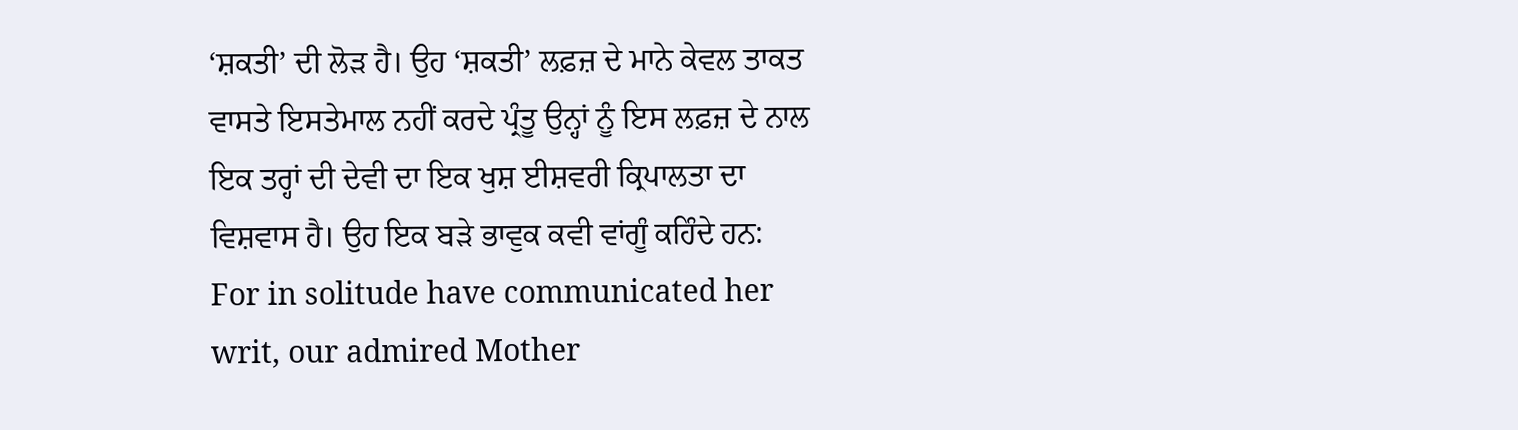‘ਸ਼ਕਤੀ’ ਦੀ ਲੋੜ ਹੈ। ਉਹ ‘ਸ਼ਕਤੀ’ ਲਫ਼ਜ਼ ਦੇ ਮਾਨੇ ਕੇਵਲ ਤਾਕਤ ਵਾਸਤੇ ਇਸਤੇਮਾਲ ਨਹੀਂ ਕਰਦੇ ਪ੍ਰੰਤੂ ਉਨ੍ਹਾਂ ਨੂੰ ਇਸ ਲਫ਼ਜ਼ ਦੇ ਨਾਲ ਇਕ ਤਰ੍ਹਾਂ ਦੀ ਦੇਵੀ ਦਾ ਇਕ ਖੁਸ਼ ਈਸ਼ਵਰੀ ਕ੍ਰਿਪਾਲਤਾ ਦਾ ਵਿਸ਼ਵਾਸ ਹੈ। ਉਹ ਇਕ ਬੜੇ ਭਾਵੁਕ ਕਵੀ ਵਾਂਗੂੰ ਕਹਿੰਦੇ ਹਨ:
For in solitude have communicated her writ, our admired Mother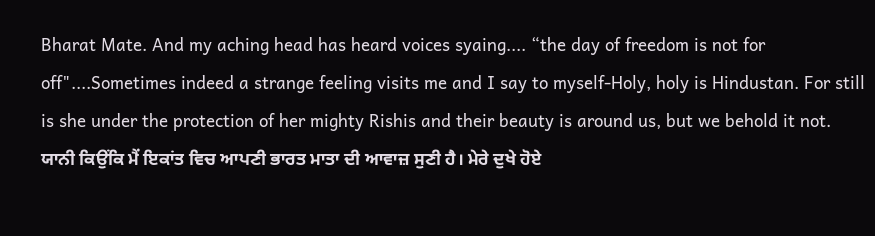Bharat Mate. And my aching head has heard voices syaing.... “the day of freedom is not for off"....Sometimes indeed a strange feeling visits me and I say to myself-Holy, holy is Hindustan. For still is she under the protection of her mighty Rishis and their beauty is around us, but we behold it not.
ਯਾਨੀ ਕਿਉਂਕਿ ਮੈਂ ਇਕਾਂਤ ਵਿਚ ਆਪਣੀ ਭਾਰਤ ਮਾਤਾ ਦੀ ਆਵਾਜ਼ ਸੁਣੀ ਹੈ। ਮੇਰੇ ਦੁਖੇ ਹੋਏ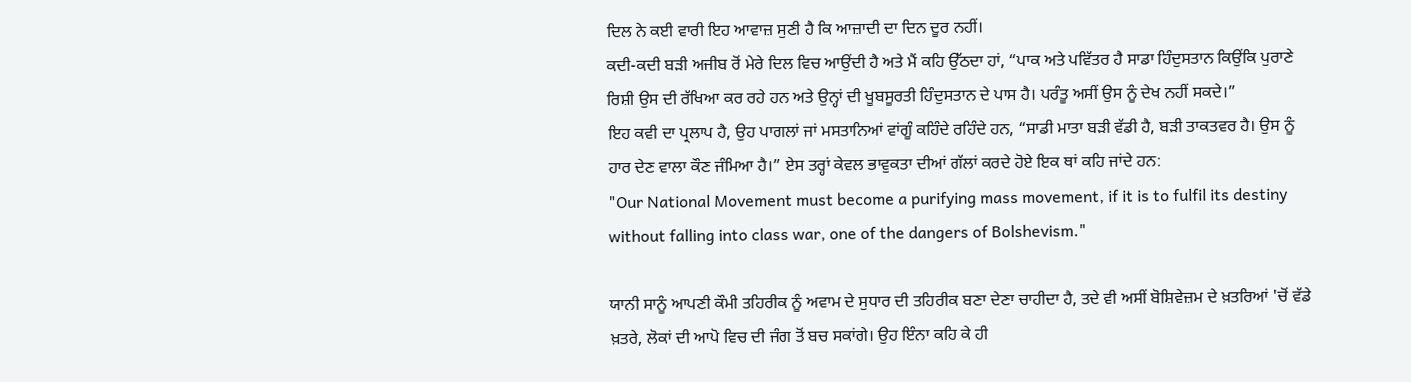ਦਿਲ ਨੇ ਕਈ ਵਾਰੀ ਇਹ ਆਵਾਜ਼ ਸੁਣੀ ਹੈ ਕਿ ਆਜ਼ਾਦੀ ਦਾ ਦਿਨ ਦੂਰ ਨਹੀਂ।
ਕਦੀ-ਕਦੀ ਬੜੀ ਅਜੀਬ ਰੋਂ ਮੇਰੇ ਦਿਲ ਵਿਚ ਆਉਂਦੀ ਹੈ ਅਤੇ ਮੈਂ ਕਹਿ ਉੱਠਦਾ ਹਾਂ, “ਪਾਕ ਅਤੇ ਪਵਿੱਤਰ ਹੈ ਸਾਡਾ ਹਿੰਦੁਸਤਾਨ ਕਿਉਂਕਿ ਪੁਰਾਣੇ ਰਿਸ਼ੀ ਉਸ ਦੀ ਰੱਖਿਆ ਕਰ ਰਹੇ ਹਨ ਅਤੇ ਉਨ੍ਹਾਂ ਦੀ ਖੂਬਸੂਰਤੀ ਹਿੰਦੁਸਤਾਨ ਦੇ ਪਾਸ ਹੈ। ਪਰੰਤੂ ਅਸੀਂ ਉਸ ਨੂੰ ਦੇਖ ਨਹੀਂ ਸਕਦੇ।”
ਇਹ ਕਵੀ ਦਾ ਪ੍ਰਲਾਪ ਹੈ, ਉਹ ਪਾਗਲਾਂ ਜਾਂ ਮਸਤਾਨਿਆਂ ਵਾਂਗੂੰ ਕਹਿੰਦੇ ਰਹਿੰਦੇ ਹਨ, “ਸਾਡੀ ਮਾਤਾ ਬੜੀ ਵੱਡੀ ਹੈ, ਬੜੀ ਤਾਕਤਵਰ ਹੈ। ਉਸ ਨੂੰ ਹਾਰ ਦੇਣ ਵਾਲਾ ਕੌਣ ਜੰਮਿਆ ਹੈ।” ਏਸ ਤਰ੍ਹਾਂ ਕੇਵਲ ਭਾਵੁਕਤਾ ਦੀਆਂ ਗੱਲਾਂ ਕਰਦੇ ਹੋਏ ਇਕ ਥਾਂ ਕਹਿ ਜਾਂਦੇ ਹਨ:
"Our National Movement must become a purifying mass movement, if it is to fulfil its destiny without falling into class war, one of the dangers of Bolshevism."

ਯਾਨੀ ਸਾਨੂੰ ਆਪਣੀ ਕੌਮੀ ਤਹਿਰੀਕ ਨੂੰ ਅਵਾਮ ਦੇ ਸੁਧਾਰ ਦੀ ਤਹਿਰੀਕ ਬਣਾ ਦੇਣਾ ਚਾਹੀਦਾ ਹੈ, ਤਦੇ ਵੀ ਅਸੀਂ ਬੋਸ਼ਿਵੇਜ਼ਮ ਦੇ ਖ਼ਤਰਿਆਂ 'ਚੋਂ ਵੱਡੇ ਖ਼ਤਰੇ, ਲੋਕਾਂ ਦੀ ਆਪੋ ਵਿਚ ਦੀ ਜੰਗ ਤੋਂ ਬਚ ਸਕਾਂਗੇ। ਉਹ ਇੰਨਾ ਕਹਿ ਕੇ ਹੀ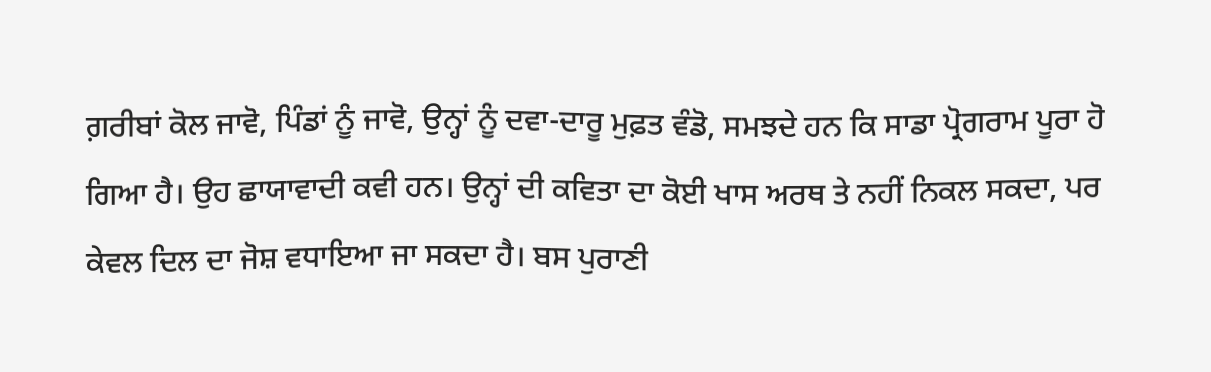ਗ਼ਰੀਬਾਂ ਕੋਲ ਜਾਵੋ, ਪਿੰਡਾਂ ਨੂੰ ਜਾਵੋ, ਉਨ੍ਹਾਂ ਨੂੰ ਦਵਾ-ਦਾਰੂ ਮੁਫ਼ਤ ਵੰਡੋ, ਸਮਝਦੇ ਹਨ ਕਿ ਸਾਡਾ ਪ੍ਰੋਗਰਾਮ ਪੂਰਾ ਹੋ ਗਿਆ ਹੈ। ਉਹ ਛਾਯਾਵਾਦੀ ਕਵੀ ਹਨ। ਉਨ੍ਹਾਂ ਦੀ ਕਵਿਤਾ ਦਾ ਕੋਈ ਖਾਸ ਅਰਥ ਤੇ ਨਹੀਂ ਨਿਕਲ ਸਕਦਾ, ਪਰ ਕੇਵਲ ਦਿਲ ਦਾ ਜੋਸ਼ ਵਧਾਇਆ ਜਾ ਸਕਦਾ ਹੈ। ਬਸ ਪੁਰਾਣੀ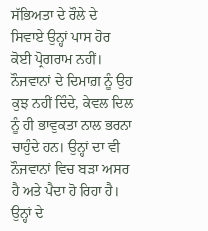ਸੱਭਿਅਤਾ ਦੇ ਰੌਲੇ ਦੇ ਸਿਵਾਏ ਉਨ੍ਹਾਂ ਪਾਸ ਹੋਰ ਕੋਈ ਪ੍ਰੋਗਰਾਮ ਨਹੀਂ। ਨੌਜਵਾਨਾਂ ਦੇ ਦਿਮਾਗ਼ ਨੂੰ ਉਹ ਕੁਝ ਨਹੀਂ ਦਿੰਦੇ, ਕੇਵਲ ਦਿਲ ਨੂੰ ਹੀ ਭਾਵੁਕਤਾ ਨਾਲ ਭਰਨਾ ਚਾਹੁੰਦੇ ਹਨ। ਉਨ੍ਹਾਂ ਦਾ ਵੀ ਨੌਜਵਾਨਾਂ ਵਿਚ ਬੜਾ ਅਸਰ ਹੈ ਅਤੇ ਪੈਦਾ ਹੋ ਰਿਹਾ ਹੈ। ਉਨ੍ਹਾਂ ਦੇ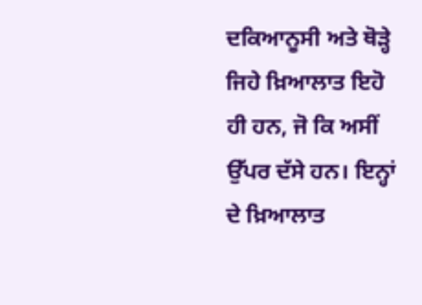ਦਕਿਆਨੂਸੀ ਅਤੇ ਥੋੜ੍ਹੇ ਜਿਹੇ ਖ਼ਿਆਲਾਤ ਇਹੋ ਹੀ ਹਨ, ਜੋ ਕਿ ਅਸੀਂ ਉੱਪਰ ਦੱਸੇ ਹਨ। ਇਨ੍ਹਾਂ ਦੇ ਖ਼ਿਆਲਾਤ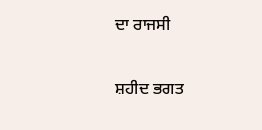ਦਾ ਰਾਜਸੀ

ਸ਼ਹੀਦ ਭਗਤ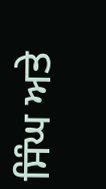ਸਿੰਘ ਅਤੇ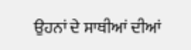ਉਹਨਾਂ ਦੇ ਸਾਥੀਆਂ ਦੀਆਂ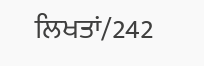ਲਿਖਤਾਂ/242